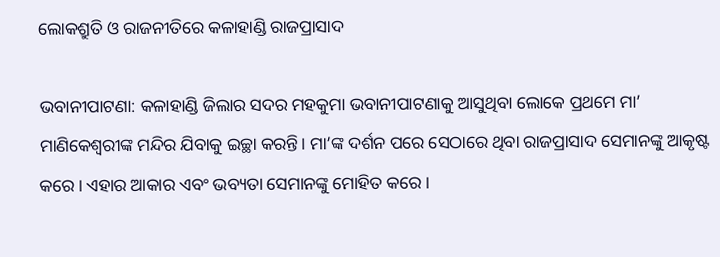ଲୋକଶ୍ରୁତି ଓ ରାଜନୀତିରେ କଳାହାଣ୍ଡି ରାଜପ୍ରାସାଦ

ଭବାନୀପାଟଣା: କଳାହାଣ୍ଡି ଜିଲାର ସଦର ମହକୁମା ଭବାନୀପାଟଣାକୁ ଆସୁଥିବା ଲୋକେ ପ୍ରଥମେ ମା’ ମାଣିକେଶ୍ବରୀଙ୍କ ମନ୍ଦିର ଯିବାକୁ ଇଚ୍ଛା କରନ୍ତି। ମା’ଙ୍କ ଦର୍ଶନ ପରେ ସେଠାରେ ଥିବା ରାଜପ୍ରାସାଦ ସେମାନଙ୍କୁ ଆକୃଷ୍ଟ କରେ। ଏହାର ଆକାର ଏବଂ ଭବ୍ୟତା ସେମାନଙ୍କୁ ମୋହିତ କରେ।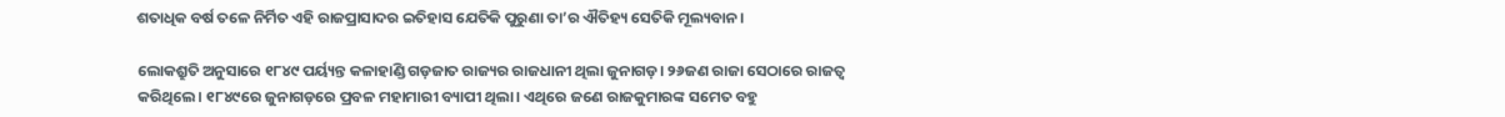ଶତାଧିକ ବର୍ଷ ତଳେ ନିର୍ମିତ ଏହି ରାଜପ୍ରାସାଦର ଇତିହାସ ଯେତିକି ପୁରୁଣା ତା’ର ଐତିହ୍ୟ ସେତିକି ମୂଲ୍ୟବାନ।

ଲୋକଶ୍ରୁତି ଅନୁସାରେ ୧୮୪୯ ପର୍ୟ୍ୟନ୍ତ କଳାହାଣ୍ଡି ଗଡ଼ଜାତ ରାଜ୍ୟର ରାଜଧାନୀ ଥିଲା ଜୁନାଗଡ଼। ୨୬ଜଣ ରାଜା ସେଠାରେ ରାଜତ୍ବ କରିଥିଲେ। ୧୮୪୯ରେ ଜୁନାଗଡ଼ରେ ପ୍ରବଳ ମହାମାରୀ ବ୍ୟାପୀ ଥିଲା। ଏଥିରେ ଜଣେ ରାଜକୁମାରଙ୍କ ସମେତ ବହୁ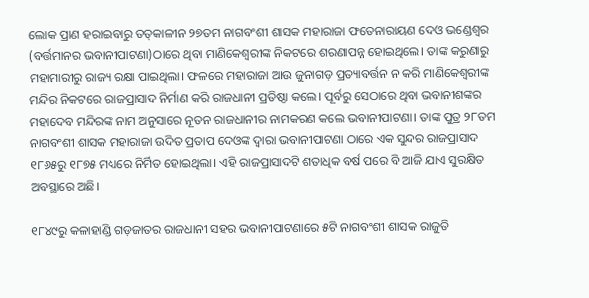ଲୋକ ପ୍ରାଣ ହରାଇବାରୁ ତତ୍‌କାଳୀନ ୨୭ତମ ନାଗବଂଶୀ ଶାସକ ମହାରାଜା ଫତେନାରାୟଣ ଦେଓ ଭଣ୍ଡେଶ୍ୱର (ବର୍ତ୍ତମାନର ଭବାନୀପାଟଣା)ଠାରେ ଥିବା ମାଣିକେଶ୍ୱରୀଙ୍କ ନିକଟରେ ଶରଣାପନ୍ନ ହୋଇଥିଲେ। ତାଙ୍କ କରୁଣାରୁ ମହାମାରୀରୁ ରାଜ୍ୟ ରକ୍ଷା ପାଇଥିଲା। ଫଳରେ ମହାରାଜା ଆଉ ଜୁନାଗଡ଼ ପ୍ରତ୍ୟାବର୍ତ୍ତନ ନ କରି ମାଣିକେଶ୍ୱରୀଙ୍କ ମନ୍ଦିର ନିକଟରେ ରାଜପ୍ରାସାଦ ନିର୍ମାଣ କରି ରାଜଧାନୀ ପ୍ରତିଷ୍ଠା କଲେ। ପୂର୍ବରୁ ସେଠାରେ ଥିବା ଭବାନୀଶଙ୍କର ମହାଦେବ ମନ୍ଦିରଙ୍କ ନାମ ଅନୁସାରେ ନୂତନ ରାଜଧାନୀର ନାମକରଣ କଲେ ଭବାନୀପାଟଣା। ତାଙ୍କ ପୁତ୍ର ୨୮ତମ ନାଗବଂଶୀ ଶାସକ ମହାରାଜା ଉଦିତ ପ୍ରତାପ ଦେଓଙ୍କ ଦ୍ୱାରା ଭବାନୀପାଟଣା ଠାରେ ଏକ ସୁନ୍ଦର ରାଜପ୍ରାସାଦ ୧୮୬୫ରୁ ୧୮୭୫ ମଧ୍ୟରେ ନିର୍ମିତ ହୋଇଥିଲା। ଏହି ରାଜପ୍ରାସାଦଟି ଶତାଧିକ ବର୍ଷ ପରେ ବି ଆଜି ଯାଏ ସୁରକ୍ଷିତ ଅବସ୍ଥାରେ ଅଛି।

୧୮୪୯ରୁ କଳାହାଣ୍ଡି ଗଡ଼ଜାତର ରାଜଧାନୀ ସହର ଭବାନୀପାଟଣାରେ ୫ଟି ନାଗବଂଶୀ ଶାସକ ରାଜୁତି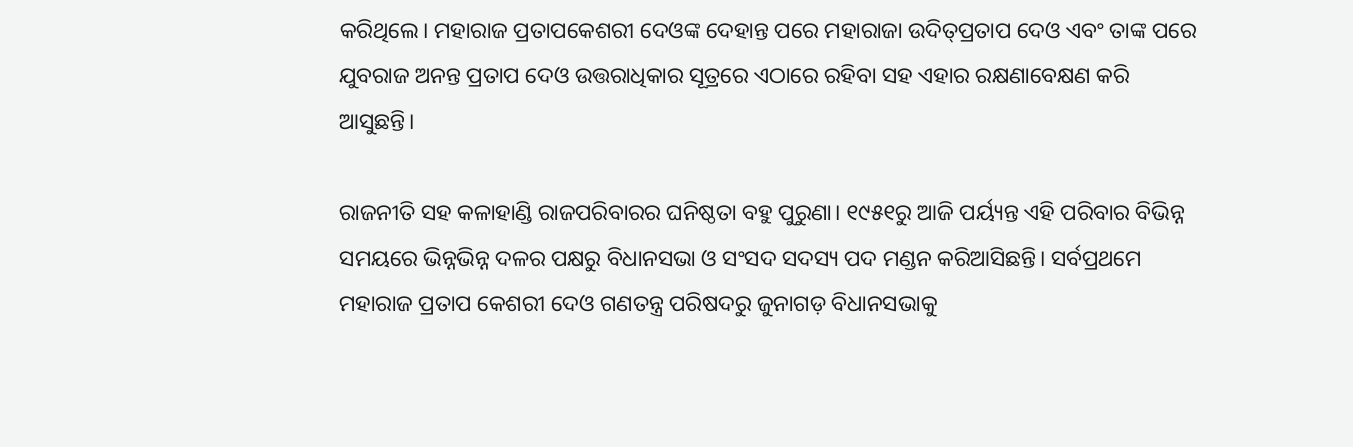କରିଥିଲେ। ମହାରାଜ ପ୍ରତାପକେଶରୀ ଦେଓଙ୍କ ଦେହାନ୍ତ ପରେ ମହାରାଜା ଉଦିତ୍‌ପ୍ରତାପ ଦେଓ ଏବଂ ତାଙ୍କ ପରେ ଯୁବରାଜ ଅନନ୍ତ ପ୍ରତାପ ଦେଓ ଉତ୍ତରାଧିକାର ସୂତ୍ରରେ ଏଠାରେ ରହିବା ସହ ଏହାର ରକ୍ଷଣାବେକ୍ଷଣ କରି ଆସୁଛନ୍ତି।

ରାଜନୀତି ସହ କଳାହାଣ୍ଡି ରାଜପରିବାରର ଘନିଷ୍ଠତା ବହୁ ପୁରୁଣା। ୧୯୫୧ରୁ ଆଜି ପର୍ୟ୍ୟନ୍ତ ଏହି ପରିବାର ବିଭିନ୍ନ ସମୟରେ ଭିନ୍ନଭିନ୍ନ ଦଳର ପକ୍ଷରୁ ବିଧାନସଭା ଓ ସଂସଦ ସଦସ୍ୟ ପଦ ମଣ୍ଡନ କରିଆସିଛନ୍ତି। ସର୍ବପ୍ରଥମେ ମହାରାଜ ପ୍ରତାପ କେଶରୀ ଦେଓ ଗଣତନ୍ତ୍ର ପରିଷଦରୁ ଜୁନାଗଡ଼ ବିଧାନସଭାକୁ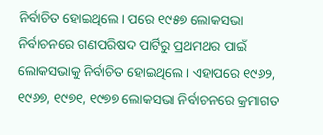ନିର୍ବାଚିତ ହୋଇଥିଲେ। ପରେ ୧୯୫୭ ଲୋକସଭା ନିର୍ବାଚନରେ ଗଣପରିଷଦ ପାର୍ଟିରୁ ପ୍ରଥମଥର ପାଇଁ ଲୋକସଭାକୁ ନିର୍ବାଚିତ ହୋଇଥିଲେ। ଏହାପରେ ୧୯୬୨, ୧୯୬୭, ୧୯୭୧, ୧୯୭୭ ଲୋକସଭା ନିର୍ବାଚନରେ କ୍ରମାଗତ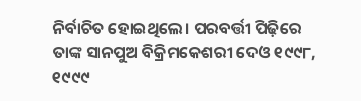ନିର୍ବାଚିତ ହୋଇଥିଲେ। ପରବର୍ତ୍ତୀ ପିଢ଼ିରେ ତାଙ୍କ ସାନପୁଅ ବିକ୍ରିମକେଶରୀ ଦେଓ ୧୯୯୮, ୧୯୯୯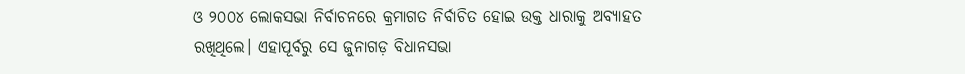ଓ ୨୦୦୪ ଲୋକସଭା ନିର୍ବାଚନରେ କ୍ରମାଗତ ନିର୍ବାଚିତ ହୋଇ ଉକ୍ତ ଧାରାକୁ ଅବ୍ୟାହତ ରଖିଥିଲେ। ଏହାପୂର୍ବରୁ ସେ ଜୁନାଗଡ଼ ବିଧାନସଭା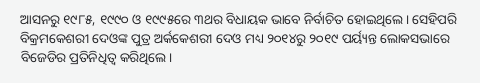ଆସନରୁ ୧୯୮୫, ୧୯୯୦ ଓ ୧୯୯୫ରେ ୩ଥର ବିଧାୟକ ଭାବେ ନିର୍ବାଚିତ ହୋଇଥିଲେ। ସେହିପରି ବିକ୍ରମକେଶରୀ ଦେଓଙ୍କ ପୁତ୍ର ଅର୍କକେଶରୀ ଦେଓ ମଧ୍ୟ ୨୦୧୪ରୁ ୨୦୧୯ ପର୍ୟ୍ୟନ୍ତ ଲୋକସଭାରେ ବିଜେଡିର ପ୍ରତିନିଧିତ୍ବ କରିଥିଲେ।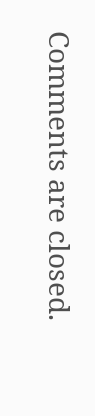Comments are closed.